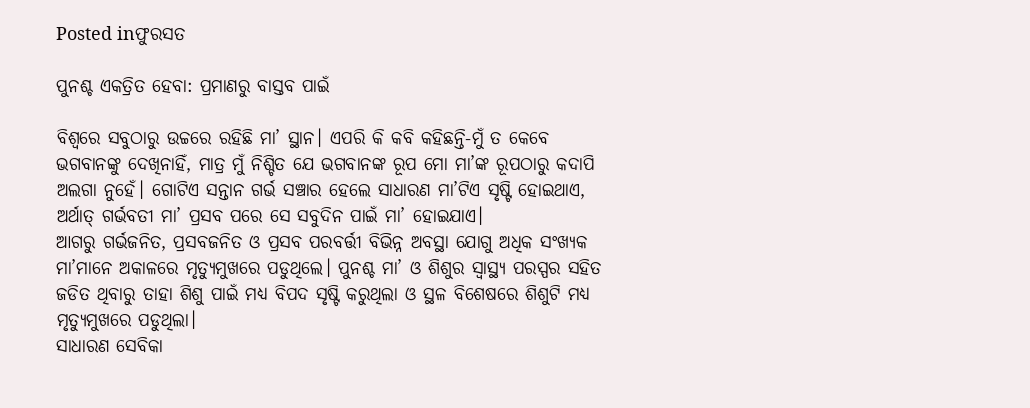Posted inଫୁରସତ

ପୁନଶ୍ଚ ଏକତ୍ରିତ ହେବା: ପ୍ରମାଣରୁ ବାସ୍ତବ ପାଇଁ

ବିଶ୍ୱରେ ସବୁଠାରୁ ଉଚ୍ଚରେ ରହିଛି ମା’ ସ୍ଥାନ। ଏପରି କି କବି କହିଛନ୍ତି-ମୁଁ ତ କେବେ ଭଗବାନଙ୍କୁ ଦେଖିନାହିଁ, ମାତ୍ର ମୁଁ ନିଶ୍ଚିତ ଯେ ଭଗବାନଙ୍କ ରୂପ ମୋ ମା’ଙ୍କ ରୂପଠାରୁ କଦାପି ଅଲଗା ନୁହେଁ। ଗୋଟିଏ ସନ୍ତାନ ଗର୍ଭ ସଞ୍ଚାର ହେଲେ ସାଧାରଣ ମା’ଟିଏ ସୃଷ୍ଟି ହୋଇଥାଏ, ଅର୍ଥାତ୍‌ ଗର୍ଭବତୀ ମା’ ପ୍ରସବ ପରେ ସେ ସବୁଦିନ ପାଇଁ ମା’ ହୋଇଯାଏ।
ଆଗରୁ ଗର୍ଭଜନିତ, ପ୍ରସବଜନିତ ଓ ପ୍ରସବ ପରବର୍ତ୍ତୀ ବିଭିନ୍ନ ଅବସ୍ଥା ଯୋଗୁ ଅଧିକ ସଂଖ୍ୟକ ମା’ମାନେ ଅକାଳରେ ମୃତ୍ୟୁମୁଖରେ ପଡୁଥିଲେ। ପୁନଶ୍ଚ ମା’ ଓ ଶିଶୁର ସ୍ବାସ୍ଥ୍ୟ ପରସ୍ପର ସହିତ ଜଡିତ ଥିବାରୁ ତାହା ଶିଶୁ ପାଇଁ ମଧ୍ୟ ବିପଦ ସୃଷ୍ଟି କରୁଥିଲା ଓ ସ୍ଥଳ ବିଶେଷରେ ଶିଶୁଟି ମଧ୍ୟ ମୃତ୍ୟୁମୁଖରେ ପଡୁଥିଲା।
ସାଧାରଣ ସେବିକା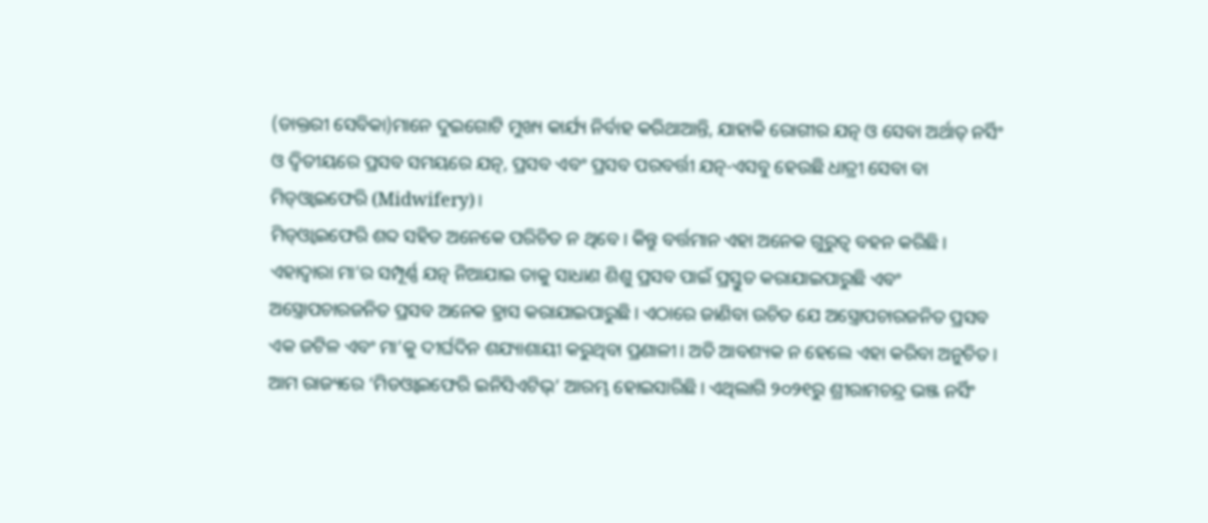(ଡାକ୍ତରୀ ସେବିକା)ମାନେ ଦୁଇଗୋଟି ମୁଖ୍ୟ କାର୍ଯ୍ୟ ନିର୍ବାହ କରିଥାଆନ୍ତି, ଯାହାକି ରୋଗୀର ଯତ୍ନ ଓ ସେବା ଅର୍ଥାତ୍‌ ନର୍ସିଂ ଓ ଦ୍ୱିତୀୟରେ ପ୍ରସବ ସମୟରେ ଯତ୍ନ, ପ୍ରସବ ଏବଂ ପ୍ରସବ ପରବର୍ତ୍ତୀ ଯତ୍ନ-ଏସବୁ ହେଉଛି ଧାତ୍ରୀ ସେବା ବା ମିଡ୍‌ଓ୍ବାଇଫେରି (Midwifery)।
ମିଡ୍‌ଓ୍ବାଇଫେରି ଶବ୍ଦ ସହିତ ଅନେକେ ପରିଚିତ ନ ଥିବେ। କିନ୍ତୁ ବର୍ତ୍ତମାନ ଏହା ଅନେକ ଗୁରୁତ୍ୱ ବହନ କରିଛି। ଏହାଦ୍ୱାରା ମା’ର ସମ୍ପୂର୍ଣ୍ଣ ଯତ୍ନ ନିଆଯାଇ ତାକୁ ସାଧାଣ ଶିଶୁ ପ୍ରସବ ପାଇଁ ପ୍ରସ୍ତୁତ କରାଯାଇପାରୁଛି ଏବଂ ଅସ୍ତ୍ରୋପଚାରଜନିତ ପ୍ରସବ ଅନେକ ହ୍ରାସ କରାଯାଇପାରୁଛି। ଏଠାରେ ଜାଣିବା ଉଚିତ ଯେ ଅସ୍ତ୍ରୋପଚାରଜନିତ ପ୍ରସବ ଏକ ଜଟିଳ ଏବଂ ମା’କୁ ଦୀର୍ଘଦିନ ଶଯ୍ୟାଶାୟୀ କରୁଥିବା ପ୍ରଣାଳୀ। ଅତି ଆବଶ୍ୟକ ନ ହେଲେ ଏହା କରିବା ଅନୁଚିତ।
ଆମ ରାଜ୍ୟରେ ‘ମିଡଓ୍ବାଇଫେରି ଇନିସିଏଟିଭ୍‌’ ଆରମ୍ଭ ହୋଇସାରିଛି। ଏଥିଲାଗି ୨୦୨୧ରୁ ଶ୍ରୀରାମଚନ୍ଦ୍ର ଭଞ୍ଜ ନର୍ସିଂ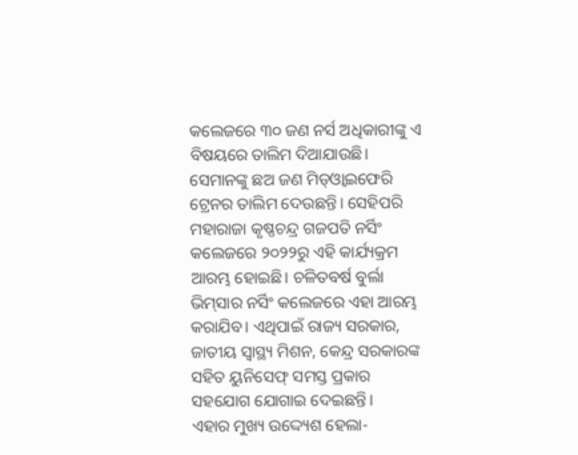କଲେଜରେ ୩୦ ଜଣ ନର୍ସ ଅଧିକାରୀଙ୍କୁ ଏ ବିଷୟରେ ତାଲିମ ଦିଆଯାଉଛି। ସେମାନଙ୍କୁ ଛଅ ଜଣ ମିଡ୍‌ଓ୍ବାଇଫେରି ଟ୍ରେନର ତାଲିମ ଦେଉଛନ୍ତି। ସେହିପରି ମହାରାଜା କୃଷ୍ଣଚନ୍ଦ୍ର ଗଜପତି ନର୍ସିଂ କଲେଜରେ ୨୦୨୨ରୁ ଏହି କାର୍ଯ୍ୟକ୍ରମ ଆରମ୍ଭ ହୋଇଛି। ଚଳିତବର୍ଷ ବୁର୍ଲା ଭିମ୍‌ସାର ନର୍ସିଂ କଲେଜରେ ଏହା ଆରମ୍ଭ କରାଯିବ। ଏଥିପାଇଁ ରାଜ୍ୟ ସରକାର, ଜାତୀୟ ସ୍ବାସ୍ଥ୍ୟ ମିଶନ, କେନ୍ଦ୍ର ସରକାରଙ୍କ ସହିତ ୟୁନିସେଫ୍‌ ସମସ୍ତ ପ୍ରକାର ସହଯୋଗ ଯୋଗାଇ ଦେଇଛନ୍ତି।
ଏହାର ମୁଖ୍ୟ ଉଦ୍ଦ୍ୟେଶ ହେଲା-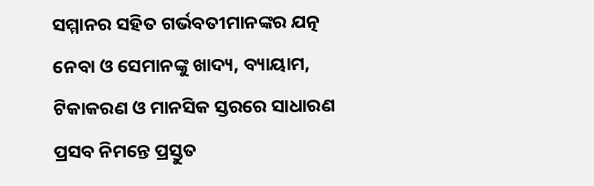ସମ୍ମାନର ସହିତ ଗର୍ଭବତୀମାନଙ୍କର ଯତ୍ନ ନେବା ଓ ସେମାନଙ୍କୁ ଖାଦ୍ୟ, ବ୍ୟାୟାମ, ଟିକାକରଣ ଓ ମାନସିକ ସ୍ତରରେ ସାଧାରଣ ପ୍ରସବ ନିମନ୍ତେ ପ୍ରସ୍ତୁତ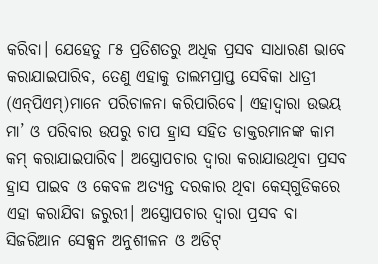କରିବା। ଯେହେତୁ ୮୫ ପ୍ରତିଶତରୁ ଅଧିକ ପ୍ରସବ ସାଧାରଣ ଭାବେ କରାଯାଇପାରିବ, ତେଣୁ ଏହାକୁ ତାଲମପ୍ରାପ୍ତ ସେବିକା ଧାତ୍ରୀ (ଏନ୍‌ପିଏମ୍‌)ମାନେ ପରିଚାଳନା କରିପାରିବେ। ଏହାଦ୍ୱାରା ଉଭୟ ମା’ ଓ ପରିବାର ଉପରୁ ଚାପ ହ୍ରାସ ସହିତ ଡାକ୍ତରମାନଙ୍କ କାମ କମ୍‌ କରାଯାଇପାରିବ। ଅସ୍ତ୍ରୋପଚାର ଦ୍ୱାରା କରାଯାଉଥିବା ପ୍ରସବ ହ୍ରାସ ପାଇବ ଓ କେବଳ ଅତ୍ୟନ୍ତ ଦରକାର ଥିବା କେସ୍‌ଗୁଡିକରେ ଏହା କରାଯିବା ଜରୁରୀ। ଅସ୍ତ୍ରୋପଚାର ଦ୍ୱାରା ପ୍ରସବ ବା ସିଜରିଆନ ସେକ୍ସନ ଅନୁଶୀଳନ ଓ ଅଡିଟ୍‌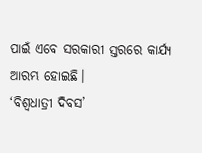ପାଇଁ ଏବେ ସରକାରୀ ସ୍ତରରେ କାର୍ଯ୍ୟ ଆରମ୍ଭ ହୋଇଛି।
‘ବିଶ୍ୱଧାତ୍ରୀ ଦିବସ’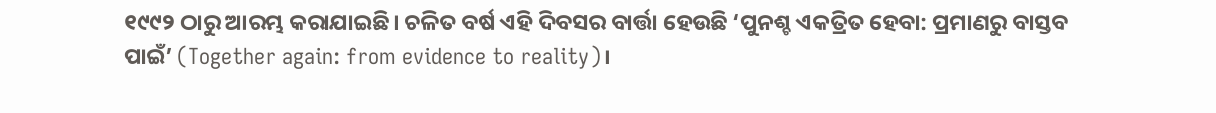୧୯୯୨ ଠାରୁ ଆରମ୍ଭ କରାଯାଇଛି। ଚଳିତ ବର୍ଷ ଏହି ଦିବସର ବାର୍ତ୍ତା ହେଉଛି ‘ପୁନଶ୍ଚ ଏକତ୍ରିତ ହେବା: ପ୍ରମାଣରୁ ବାସ୍ତବ ପାଇଁ’ (Together again: from evidence to reality)।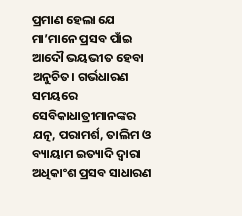ପ୍ରମାଣ ହେଲା ଯେ ମା’ମାନେ ପ୍ରସବ ପାଁଇ ଆଦୌ ଭୟଭୀତ ହେବା ଅନୁଚିତ। ଗର୍ଭଧାରଣ ସମୟରେ ସେବିକାଧାତ୍ରୀମାନଙ୍କର ଯତ୍ନ, ପରାମର୍ଶ, ତାଲିମ ଓ ବ୍ୟାୟାମ ଇତ୍ୟାଦି ଦ୍ୱାରା ଅଧିକାଂଶ ପ୍ରସବ ସାଧାରଣ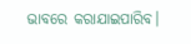ଭାବରେ କରାଯାଇପାରିବ।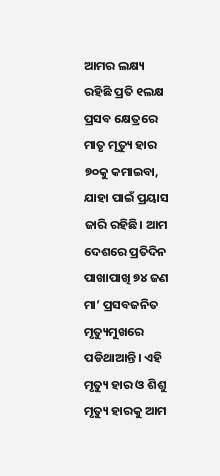ଆମର ଲକ୍ଷ୍ୟ ରହିଛି ପ୍ରତି ୧ଲକ୍ଷ ପ୍ରସବ କ୍ଷେତ୍ରରେ ମାତୃ ମୃତ୍ୟୁ ହାର ୭୦କୁ କମାଇବା, ଯାହା ପାଇଁ ପ୍ରୟାସ ଜାରି ରହିଛି। ଆମ ଦେଶରେ ପ୍ରତିଦିନ ପାଖାପାଖି ୭୪ ଜଣ ମା’ ପ୍ରସବଜନିତ ମୃତ୍ୟୁମୁଖରେ ପଡିଥାଆନ୍ତି। ଏହି ମୃତ୍ୟୁ ହାର ଓ ଶିଶୁ ମୃତ୍ୟୁ ହାରକୁ ଆମ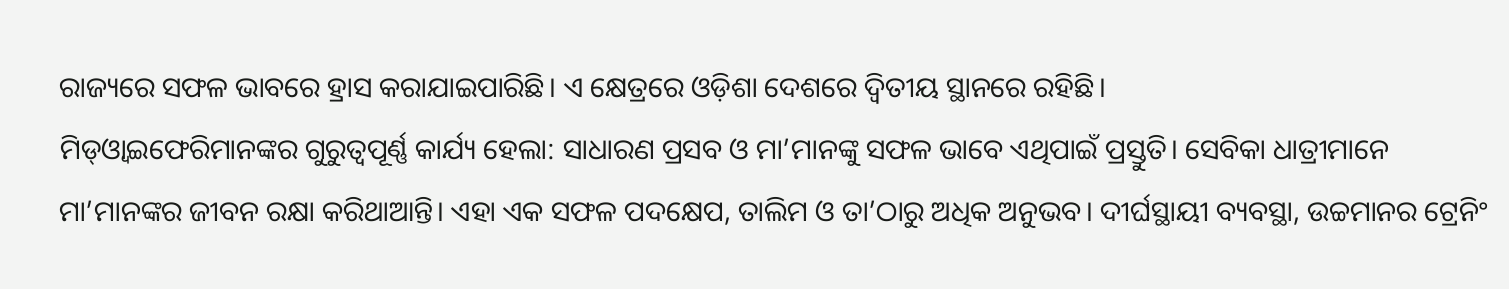ରାଜ୍ୟରେ ସଫଳ ଭାବରେ ହ୍ରାସ କରାଯାଇପାରିଛି। ଏ କ୍ଷେତ୍ରରେ ଓଡ଼ିଶା ଦେଶରେ ଦ୍ୱିତୀୟ ସ୍ଥାନରେ ରହିଛି।
ମିଡ୍‌ଓ୍ବାଇଫେରିମାନଙ୍କର ଗୁରୁତ୍ୱପୂର୍ଣ୍ଣ କାର୍ଯ୍ୟ ହେଲା: ସାଧାରଣ ପ୍ରସବ ଓ ମା’ମାନଙ୍କୁ ସଫଳ ଭାବେ ଏଥିପାଇଁ ପ୍ରସ୍ତୁତି। ସେବିକା ଧାତ୍ରୀମାନେ ମା’ମାନଙ୍କର ଜୀବନ ରକ୍ଷା କରିଥାଆନ୍ତି। ଏହା ଏକ ସଫଳ ପଦକ୍ଷେପ, ତାଲିମ ଓ ତା’ଠାରୁ ଅଧିକ ଅନୁଭବ। ଦୀର୍ଘସ୍ଥାୟୀ ବ୍ୟବସ୍ଥା, ଉଚ୍ଚମାନର ଟ୍ରେନିଂ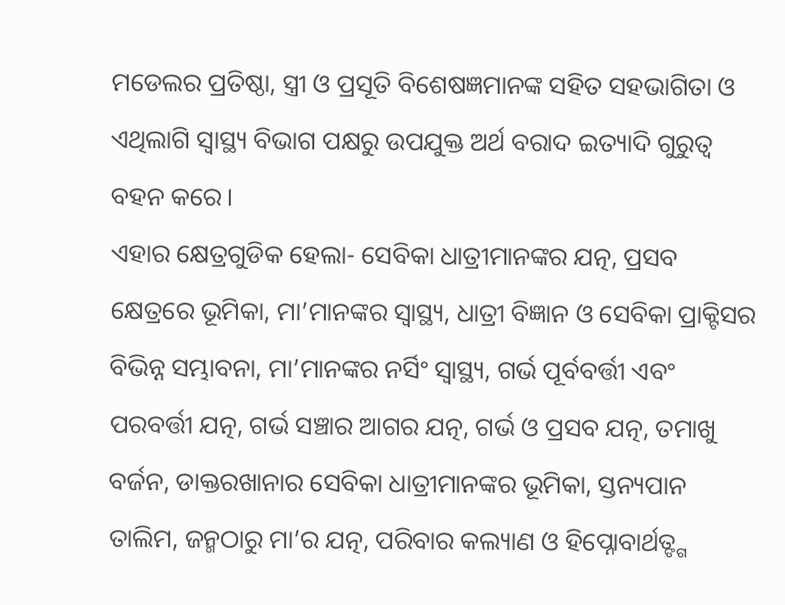ମଡେଲର ପ୍ରତିଷ୍ଠା, ସ୍ତ୍ରୀ ଓ ପ୍ରସୂତି ବିଶେଷଜ୍ଞମାନଙ୍କ ସହିତ ସହଭାଗିତା ଓ ଏଥିଲାଗି ସ୍ବାସ୍ଥ୍ୟ ବିଭାଗ ପକ୍ଷରୁ ଉପଯୁକ୍ତ ଅର୍ଥ ବରାଦ ଇତ୍ୟାଦି ଗୁରୁତ୍ୱ ବହନ କରେ।
ଏହାର କ୍ଷେତ୍ରଗୁଡିକ ହେଲା- ସେବିକା ଧାତ୍ରୀମାନଙ୍କର ଯତ୍ନ, ପ୍ରସବ କ୍ଷେତ୍ରରେ ଭୂମିକା, ମା’ମାନଙ୍କର ସ୍ବାସ୍ଥ୍ୟ, ଧାତ୍ରୀ ବିଜ୍ଞାନ ଓ ସେବିକା ପ୍ରାକ୍ଟିସର ବିଭିନ୍ନ ସମ୍ଭାବନା, ମା’ମାନଙ୍କର ନର୍ସିଂ ସ୍ବାସ୍ଥ୍ୟ, ଗର୍ଭ ପୂର୍ବବର୍ତ୍ତୀ ଏବଂ ପରବର୍ତ୍ତୀ ଯତ୍ନ, ଗର୍ଭ ସଞ୍ଚାର ଆଗର ଯତ୍ନ, ଗର୍ଭ ଓ ପ୍ରସବ ଯତ୍ନ, ତମାଖୁ ବର୍ଜନ, ଡାକ୍ତରଖାନାର ସେବିକା ଧାତ୍ରୀମାନଙ୍କର ଭୂମିକା, ସ୍ତନ୍ୟପାନ ତାଲିମ, ଜନ୍ମଠାରୁ ମା’ର ଯତ୍ନ, ପରିବାର କଲ୍ୟାଣ ଓ ହିପ୍ନୋବାର୍ଥତ୍ଙ୍ଗ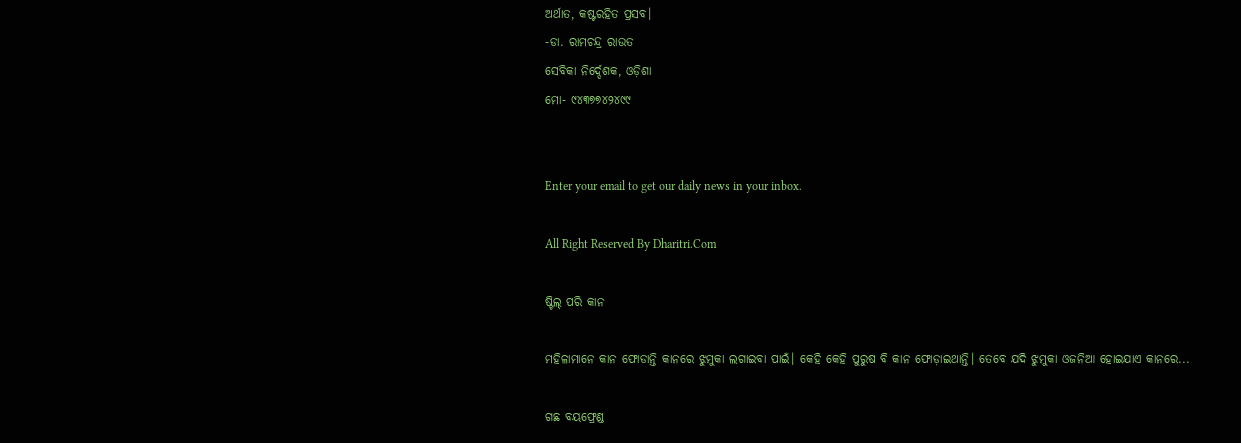ଅର୍ଥାତ, କଷ୍ଟରହିତ ପ୍ରସବ।
-ଡା. ରାମଚନ୍ଦ୍ର ରାଉତ
ସେବିକା ନିର୍ଦ୍ଦେଶକ, ଓଡ଼ିଶା
ମୋ- ୯୪୩୭୭୪୨୪୯୯


Enter your email to get our daily news in your inbox.

All Right Reserved By Dharitri.Com

ଷ୍ଟିଲ୍‌ ପରି କାନ

ମହିଳାମାନେ କାନ ଫୋଡାନ୍ତି କାନରେ ଝୁମୁକା ଲଗାଇବା ପାଇଁ। କେହି କେହି ପୁରୁଷ ବି କାନ ଫୋଡ଼ାଇଥାନ୍ତି। ତେବେ ଯଦି ଝୁମୁକା ଓଜନିଆ ହୋଇଯାଏ କାନରେ...

ଗଛ ବୟଫ୍ରେଣ୍ଡ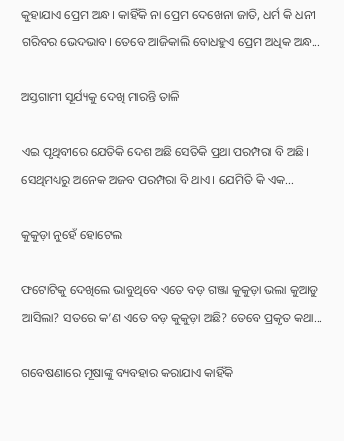କୁହାଯାଏ ପ୍ରେମ ଅନ୍ଧ। କାହିଁକି ନା ପ୍ରେମ ଦେଖେନା ଜାତି, ଧର୍ମ କି ଧନୀ ଗରିବର ଭେଦଭାବ। ତେବେ ଆଜିକାଲି ବୋଧହୁଏ ପ୍ରେମ ଅଧିକ ଅନ୍ଧ...

ଅସ୍ତଗାମୀ ସୂର୍ଯ୍ୟକୁ ଦେଖି ମାରନ୍ତି ତାଳି

ଏଇ ପୃଥିବୀରେ ଯେତିକି ଦେଶ ଅଛି ସେତିକି ପ୍ରଥା ପରମ୍ପରା ବି ଅଛି। ସେଥିମଧ୍ୟରୁ ଅନେକ ଅଜବ ପରମ୍ପରା ବି ଥାଏ। ଯେମିତି କି ଏକ...

କୁକୁଡ଼ା ନୁହେଁ ହୋଟେଲ

ଫଟୋଟିକୁ ଦେଖିଲେ ଭାବୁଥିବେ ଏତେ ବଡ଼ ଗଞ୍ଜା କୁକୁଡ଼ା ଭଲା କୁଆଡୁ ଆସିଲା? ସତରେ କ’ଣ ଏତେ ବଡ଼ କୁକୁଡ଼ା ଅଛି? ତେବେ ପ୍ରକୃତ କଥା...

ଗବେଷଣାରେ ମୂଷାଙ୍କୁ ବ୍ୟବହାର କରାଯାଏ କାହିଁକି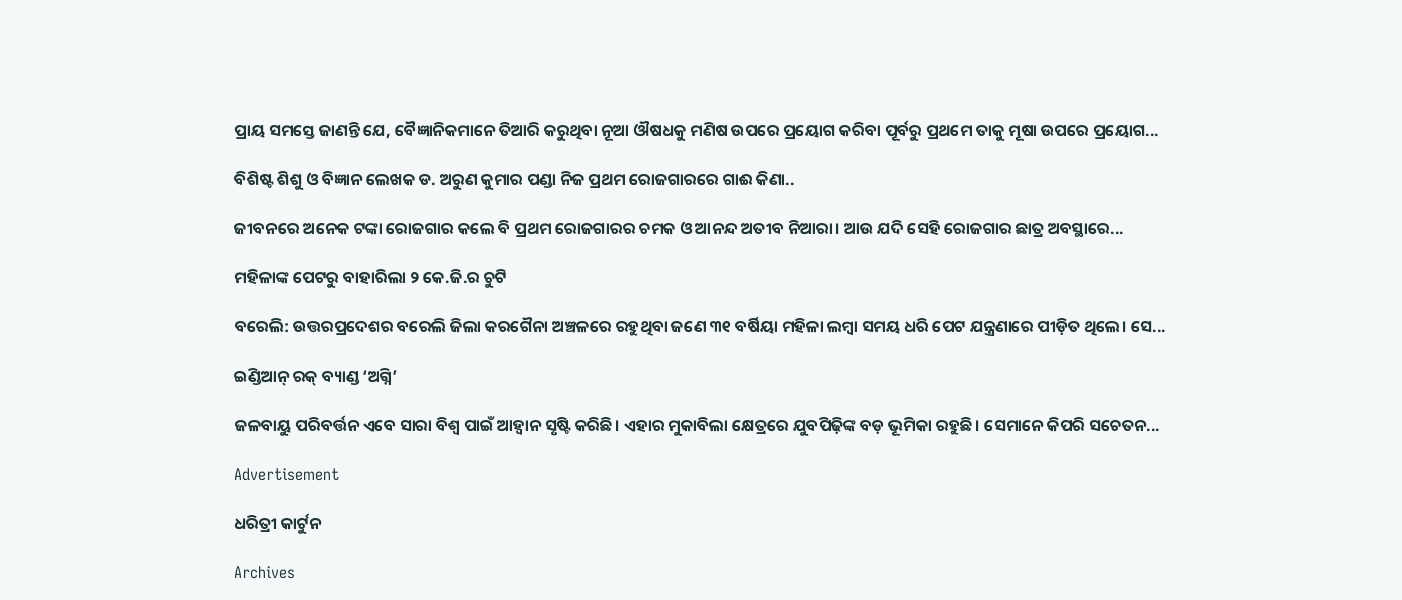ପ୍ରାୟ ସମସ୍ତେ ଜାଣନ୍ତି ଯେ, ବୈଜ୍ଞାନିକମାନେ ତିଆରି କରୁଥିବା ନୂଆ ଔଷଧକୁ ମଣିଷ ଉପରେ ପ୍ରୟୋଗ କରିବା ପୂର୍ବରୁ ପ୍ରଥମେ ତାକୁ ମୂଷା ଉପରେ ପ୍ରୟୋଗ...

ବିଶିଷ୍ଟ ଶିଶୁ ଓ ବିଜ୍ଞାନ ଲେଖକ ଡ. ଅରୁଣ କୁମାର ପଣ୍ଡା ନିଜ ପ୍ରଥମ ରୋଜଗାରରେ ଗାଈ କିଣା..

ଜୀବନରେ ଅନେକ ଟଙ୍କା ରୋଜଗାର କଲେ ବି ପ୍ରଥମ ରୋଜଗାରର ଚମକ ଓ ଆନନ୍ଦ ଅତୀବ ନିଆରା। ଆଉ ଯଦି ସେହି ରୋଜଗାର ଛାତ୍ର ଅବସ୍ଥାରେ...

ମହିଳାଙ୍କ ପେଟରୁ ବାହାରିଲା ୨ କେ.ଜି.ର ଚୁଟି

ବରେଲି: ଉତ୍ତରପ୍ରଦେଶର ବରେଲି ଜିଲା କରଗୈନା ଅଞ୍ଚଳରେ ରହୁଥିବା ଜଣେ ୩୧ ବର୍ଷିୟା ମହିଳା ଲମ୍ବା ସମୟ ଧରି ପେଟ ଯନ୍ତ୍ରଣାରେ ପୀଡ଼ିତ ଥିଲେ। ସେ...

ଇଣ୍ଡିଆନ୍‌ ରକ୍‌ ବ୍ୟାଣ୍ଡ ‘ଅଗ୍ନି’

ଜଳବାୟୁ ପରିବର୍ତ୍ତନ ଏବେ ସାରା ବିଶ୍ୱ ପାଇଁ ଆହ୍ବାନ ସୃଷ୍ଟି କରିଛି। ଏହାର ମୁକାବିଲା କ୍ଷେତ୍ରରେ ଯୁବପିଢ଼ିଙ୍କ ବଡ଼ ଭୂମିକା ରହୁଛି। ସେମାନେ କିପରି ସଚେତନ...

Advertisement

ଧରିତ୍ରୀ କାର୍ଟୁନ

Archives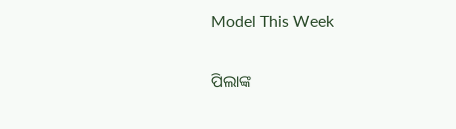Model This Week

ପିଲାଙ୍କ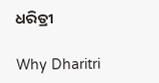ଧରିତ୍ରୀ

Why Dharitri